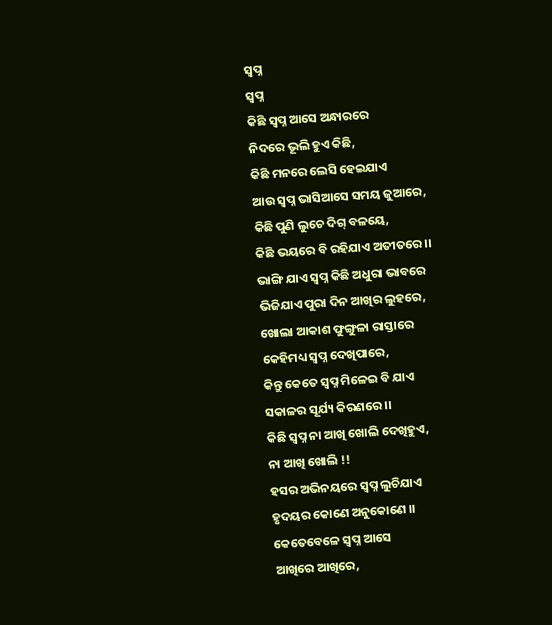ସ୍ବପ୍ନ
ସ୍ବପ୍ନ
କିଛି ସ୍ବପ୍ନ ଆସେ ଅନ୍ଧାରରେ
ନିଦରେ ଭୂଲି ହୁଏ କିଛି,
କିଛି ମନରେ ଲେସି ହେଇଯାଏ
ଆଉ ସ୍ବପ୍ନ ଭାସିଆସେ ସମୟ ଜୁଆରେ,
କିଛି ପୁଣି ଲୁଚେ ଦିଗ୍ ବଳୟେ,
କିଛି ଭୟରେ ବି ରହିଯାଏ ଅତୀତରେ ।।
ଭାଙ୍ଗି ଯାଏ ସ୍ବପ୍ନ କିଛି ଅଧୁରା ଭାବରେ
ଭିଜିଯାଏ ପୁରା ଦିନ ଆଖିର ଲୁହରେ,
ଖୋଲା ଆକାଶ ଫୁଙ୍ଗୁଳା ରାସ୍ତାରେ
କେହିମଧ୍ୟ ସ୍ବପ୍ନ ଦେଖିପାରେ,
କିନ୍ତୁ କେତେ ସ୍ବପ୍ନ ମିଳେଇ ବି ଯାଏ
ସକାଳର ସୂର୍ଯ୍ୟ କିରଣରେ ।।
କିଛି ସ୍ବପ୍ନ ନା ଆଖି ଖୋଲି ଦେଖିହୁଏ,
ନା ଆଖି ଖୋଲି !!
ହସର ଅଭିନୟରେ ସ୍ବପ୍ନ ଲୁଚିଯାଏ
ହୃଦୟର କୋଣେ ଅନୁକୋଣେ ।।
କେତେବେଳେ ସ୍ବପ୍ନ ଆସେ
ଆଖିରେ ଆଖିରେ,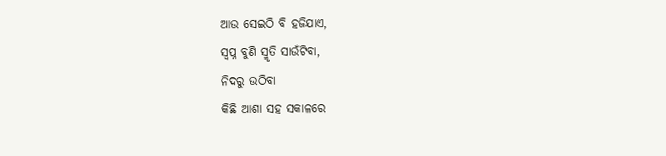ଆଉ ସେଇଠି ବି ହଜିଯାଏ,
ସ୍ବପ୍ନ ବୁଣି ସ୍ମୃତି ସାଉଁଟିବା,
ନିଦରୁ ଉଠିବା
କିଛି ଆଶା ସହ ସକାଳରେ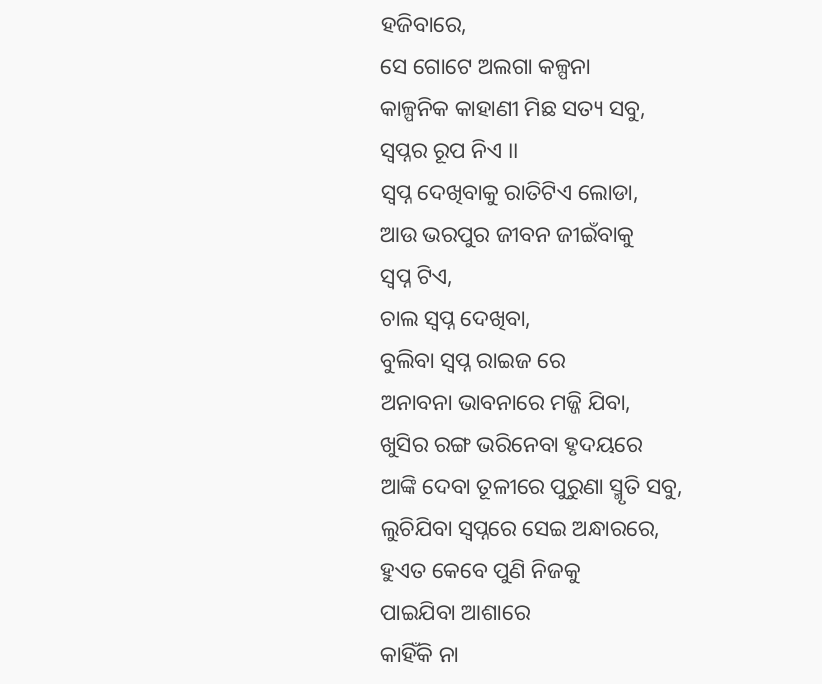ହଜିବାରେ,
ସେ ଗୋଟେ ଅଲଗା କଳ୍ପନା
କାଳ୍ପନିକ କାହାଣୀ ମିଛ ସତ୍ୟ ସବୁ,
ସ୍ବପ୍ନର ରୂପ ନିଏ ।।
ସ୍ବପ୍ନ ଦେଖିବାକୁ ରାତିଟିଏ ଲୋଡା,
ଆଉ ଭରପୁର ଜୀବନ ଜୀଇଁବାକୁ
ସ୍ବପ୍ନ ଟିଏ,
ଚାଲ ସ୍ବପ୍ନ ଦେଖିବା,
ବୁଲିବା ସ୍ବପ୍ନ ରାଇଜ ରେ
ଅନାବନା ଭାବନାରେ ମଜ୍ଜି ଯିବା,
ଖୁସିର ରଙ୍ଗ ଭରିନେବା ହୃଦୟରେ
ଆଙ୍କି ଦେବା ତୂଳୀରେ ପୁରୁଣା ସ୍ମୃତି ସବୁ,
ଲୁଚିଯିବା ସ୍ବପ୍ନରେ ସେଇ ଅନ୍ଧାରରେ,
ହୁଏତ କେବେ ପୁଣି ନିଜକୁ
ପାଇଯିବା ଆଶାରେ
କାହିଁକି ନା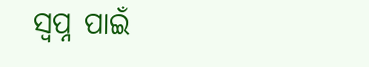ସ୍ବପ୍ନ ପାଇଁ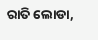ରାତି ଲୋଡା,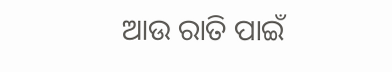ଆଉ ରାତି ପାଇଁ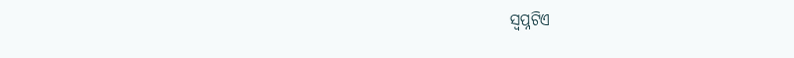ସ୍ବପ୍ନଟିଏ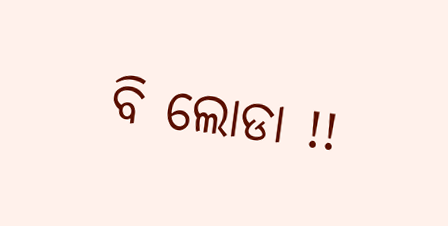ବି ଲୋଡା !!